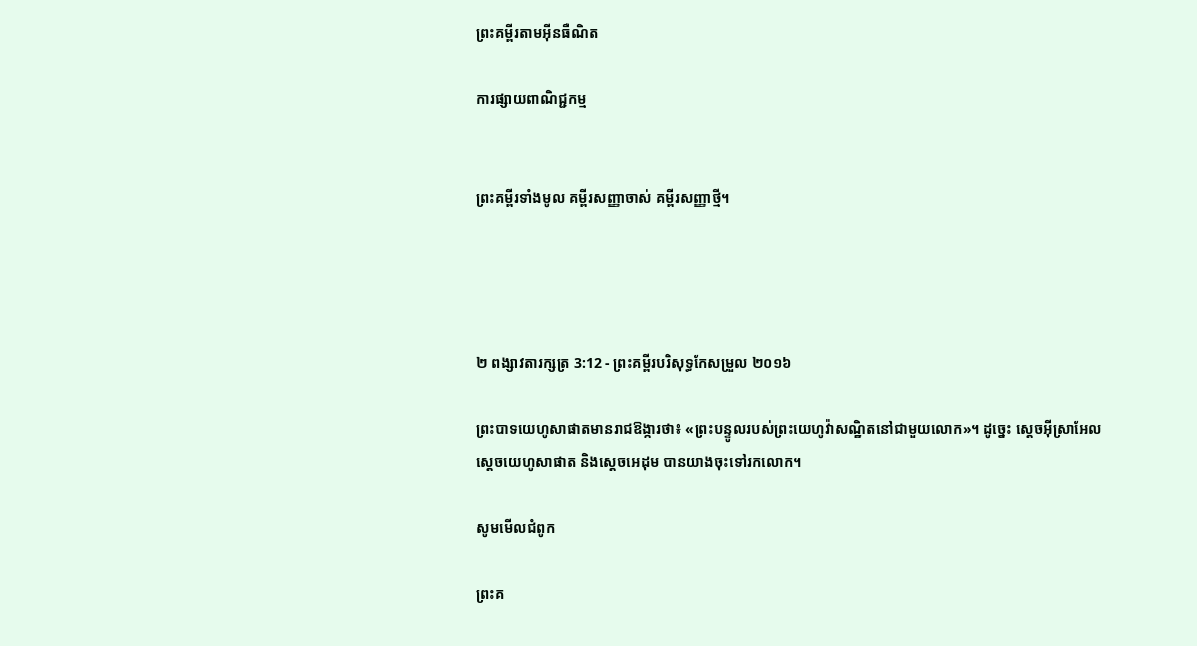ព្រះគម្ពីរតាមអ៊ីនធឺណិត

ការផ្សាយពាណិជ្ជកម្ម


ព្រះគម្ពីរទាំងមូល គម្ពីរសញ្ញាចាស់ គម្ពីរសញ្ញាថ្មី។




២ ពង្សាវ‌តារ‌ក្សត្រ 3:12 - ព្រះគម្ពីរបរិសុទ្ធកែសម្រួល ២០១៦

ព្រះបាទយេ‌ហូសា‌ផាតមានរាជ‌ឱង្ការថា៖ «ព្រះ‌បន្ទូលរបស់ព្រះ‌យេហូវ៉ាសណ្ឋិតនៅជា‌មួយលោក»។ ដូច្នេះ ស្តេចអ៊ីស្រា‌អែល ស្ដេចយេ‌ហូសា‌ផាត និងស្តេចអេដុម បានយាងចុះទៅរកលោក។

សូមមើលជំពូក

ព្រះគ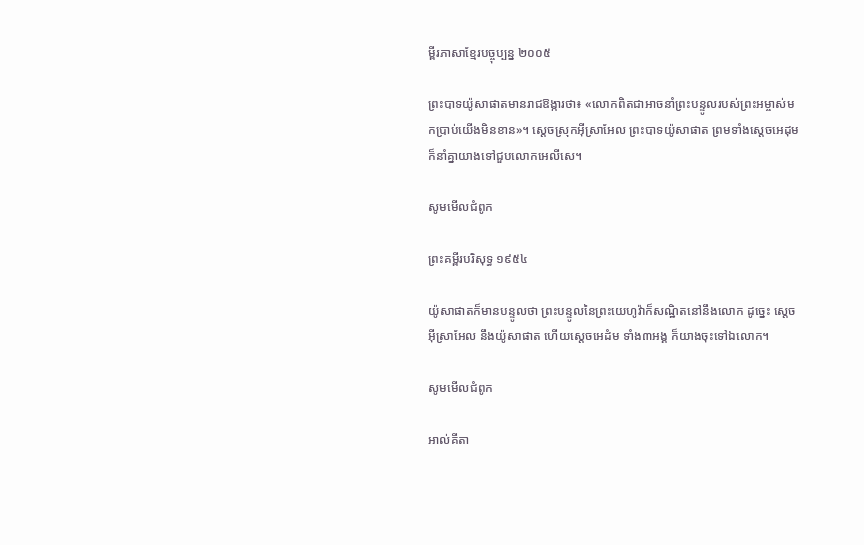ម្ពីរភាសាខ្មែរបច្ចុប្បន្ន ២០០៥

ព្រះ‌បាទយ៉ូសា‌ផាតមានរាជ‌ឱង្ការថា៖ «លោកពិតជាអាចនាំព្រះ‌បន្ទូលរបស់ព្រះ‌អម្ចាស់មកប្រាប់យើងមិនខាន»។ ស្ដេចស្រុកអ៊ីស្រា‌អែល ព្រះ‌បាទយ៉ូសា‌ផាត ព្រមទាំងស្ដេចអេដុម ក៏នាំគ្នាយាងទៅជួបលោកអេលីសេ។

សូមមើលជំពូក

ព្រះគម្ពីរបរិសុទ្ធ ១៩៥៤

យ៉ូសា‌ផាតក៏មានបន្ទូលថា ព្រះ‌បន្ទូលនៃព្រះ‌យេហូវ៉ាក៏សណ្ឋិតនៅនឹងលោក ដូច្នេះ ស្តេចអ៊ីស្រាអែល នឹងយ៉ូសា‌ផាត ហើយស្តេចអេដំម ទាំង៣អង្គ ក៏យាងចុះទៅឯលោក។

សូមមើលជំពូក

អាល់គីតា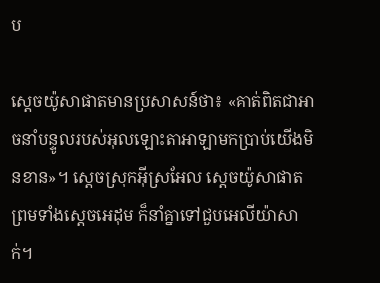ប

ស្តេចយ៉ូសា‌ផាតមានប្រសាសន៍ថា៖ «គាត់ពិតជាអាចនាំបន្ទូលរបស់អុលឡោះ‌តាអាឡាមកប្រាប់យើងមិនខាន»។ ស្តេចស្រុកអ៊ីស្រ‌អែល ស្តេចយ៉ូសា‌ផាត ព្រមទាំងស្តេចអេដុម ក៏នាំគ្នាទៅជួបអេលី‌យ៉ាសាក់។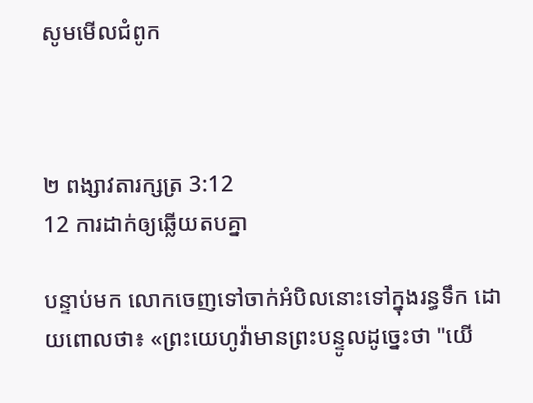សូមមើលជំពូក



២ ពង្សាវ‌តារ‌ក្សត្រ 3:12
12 ការដាក់ឲ្យឆ្លើយតបគ្នា

បន្ទាប់មក លោកចេញទៅចាក់អំបិលនោះទៅក្នុងរន្ធទឹក ដោយពោលថា៖ «ព្រះ‌យេហូវ៉ាមានព្រះ‌បន្ទូលដូច្នេះថា "យើ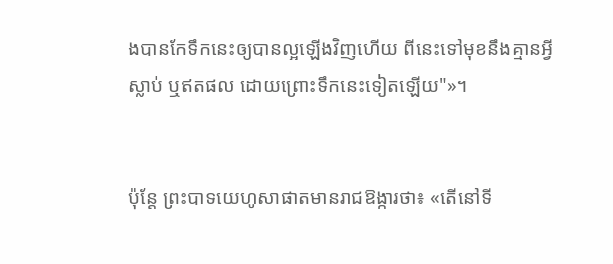ងបានកែទឹកនេះឲ្យបានល្អឡើងវិញហើយ ពីនេះទៅមុខនឹងគ្មានអ្វីស្លាប់ ឬឥតផល ដោយព្រោះទឹកនេះទៀតឡើយ"»។


ប៉ុន្តែ ព្រះបាទយេ‌ហូសា‌ផាតមានរាជ‌ឱង្ការថា៖ «តើនៅទី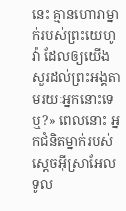នេះ គ្មានហោរាម្នាក់របស់ព្រះ‌យេហូវ៉ា ដែលឲ្យយើងសួរដល់ព្រះ‌អង្គតាមរយៈអ្នកនោះទេឬ?» ពេលនោះ អ្នកជំនិតម្នាក់របស់ស្តេចអ៊ីស្រា‌អែលទូល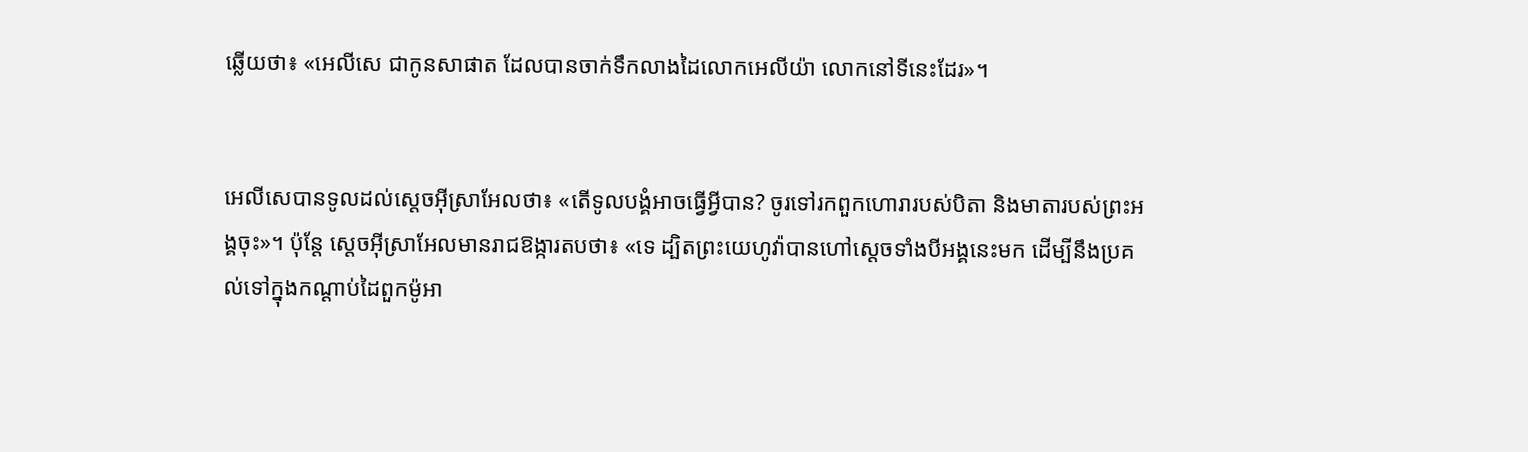ឆ្លើយថា៖ «អេលី‌សេ ជាកូនសាផាត ដែលបានចាក់ទឹកលាងដៃលោកអេលីយ៉ា លោកនៅទីនេះដែរ»។


អេលី‌សេបានទូលដល់ស្តេចអ៊ីស្រា‌អែលថា៖ «តើទូល‌បង្គំអាចធ្វើអ្វីបាន? ចូរទៅរកពួកហោរារបស់បិតា និងមាតារបស់ព្រះ‌អង្គចុះ»។ ប៉ុន្តែ ស្តេចអ៊ីស្រា‌អែលមានរាជ‌ឱង្ការតបថា៖ «ទេ ដ្បិតព្រះ‌យេហូវ៉ាបានហៅស្តេចទាំងបីអង្គនេះមក ដើម្បីនឹងប្រគល់ទៅក្នុងកណ្ដាប់ដៃពួកម៉ូអា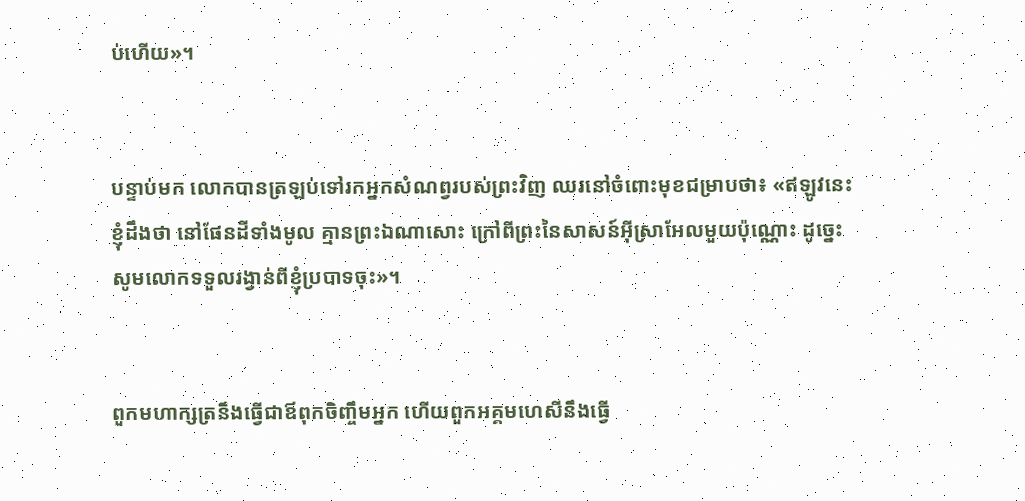ប់ហើយ»។


បន្ទាប់មក លោកបានត្រឡប់ទៅរកអ្នកសំណព្វរបស់ព្រះវិញ ឈរនៅចំពោះមុខជម្រាបថា៖ «ឥឡូវនេះ ខ្ញុំដឹងថា នៅផែនដីទាំងមូល គ្មានព្រះឯណាសោះ ក្រៅពីព្រះនៃសាសន៍អ៊ីស្រា‌អែលមួយប៉ុណ្ណោះ ដូច្នេះ សូមលោកទទួលរង្វាន់ពីខ្ញុំប្របាទចុះ»។


ពួកមហា‌ក្សត្រនឹងធ្វើជាឪពុកចិញ្ចឹមអ្នក ហើយពួកអគ្គម‌ហេសីនឹងធ្វើ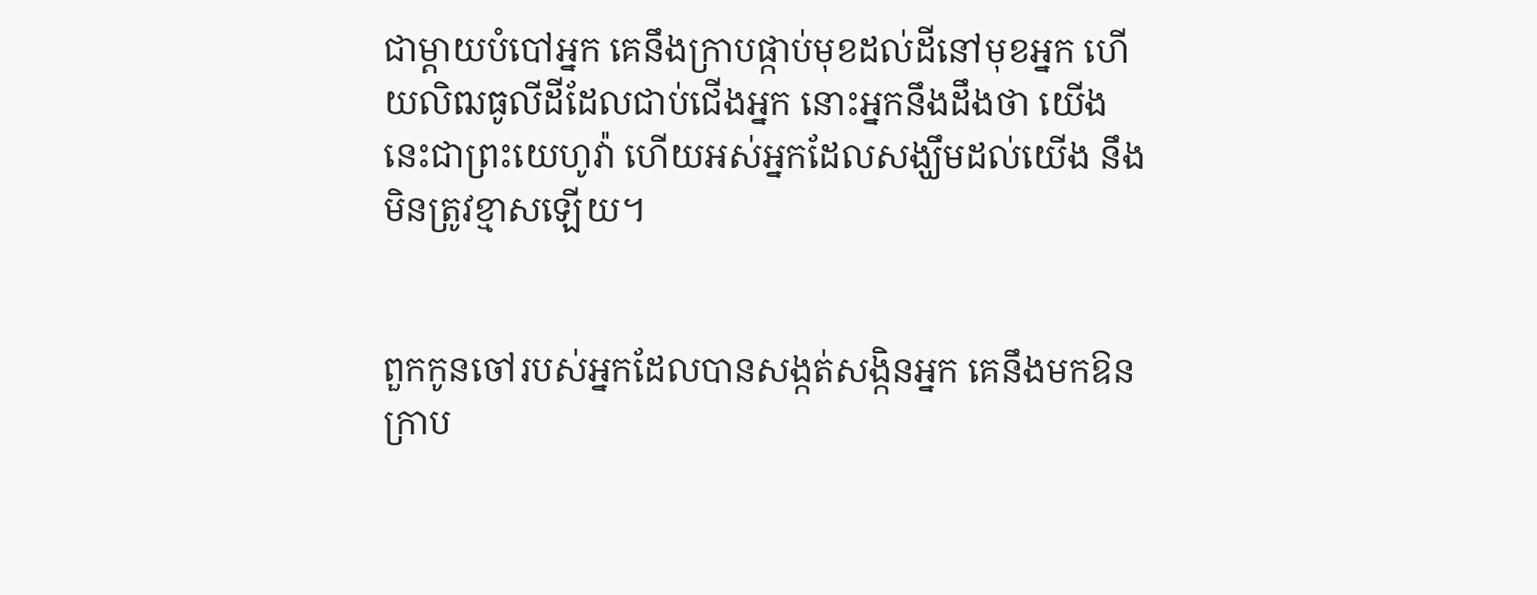ជាម្តាយបំបៅអ្នក គេនឹងក្រាបផ្កាប់មុខដល់ដីនៅមុខអ្នក ហើយលិឍធូលីដីដែលជាប់ជើងអ្នក នោះអ្នកនឹងដឹងថា យើងនេះជាព្រះ‌យេហូវ៉ា ហើយអស់អ្នកដែលសង្ឃឹមដល់យើង នឹងមិនត្រូវខ្មាសឡើយ។


ពួកកូនចៅរបស់អ្នកដែលបានសង្កត់‌សង្កិនអ្នក គេនឹងមកឱនក្រាប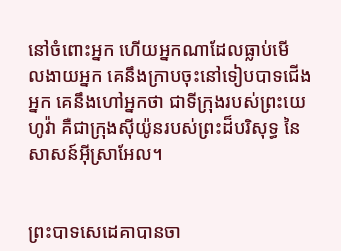នៅចំពោះអ្នក ហើយអ្នកណាដែលធ្លាប់មើល‌ងាយអ្នក គេនឹងក្រាបចុះនៅទៀបបាទជើងអ្នក គេនឹងហៅអ្នកថា ជាទីក្រុងរបស់ព្រះ‌យេហូវ៉ា គឺជាក្រុងស៊ីយ៉ូនរបស់ព្រះដ៏បរិសុទ្ធ នៃសាសន៍អ៊ីស្រា‌អែល។


ព្រះបាទសេដេគាបានចា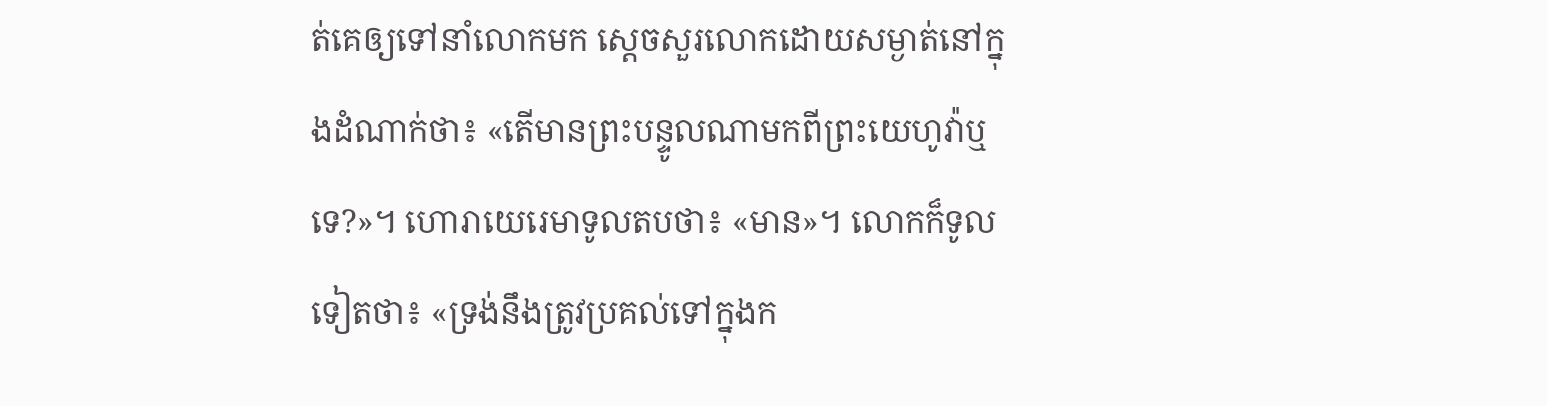ត់គេឲ្យទៅនាំលោកមក ស្ដេចសួរលោកដោយសម្ងាត់នៅក្នុងដំណាក់ថា៖ «តើមានព្រះ‌បន្ទូលណាមកពីព្រះ‌យេហូវ៉ាឬទេ?»។ ហោរាយេរេមាទូលតបថា៖ «មាន»។ លោកក៏ទូលទៀតថា៖ «ទ្រង់នឹងត្រូវប្រគល់ទៅក្នុងក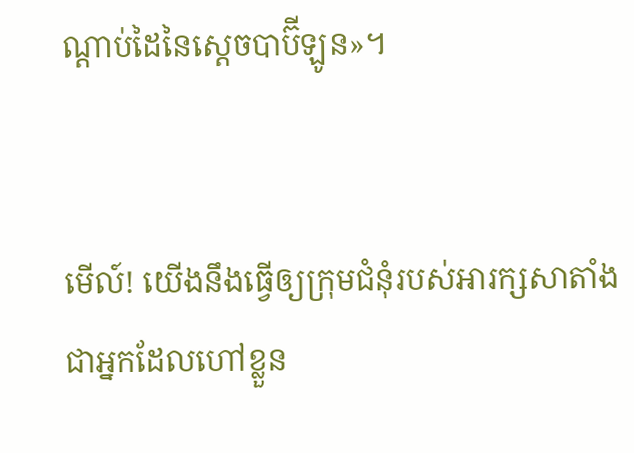ណ្ដាប់ដៃនៃស្តេចបាប៊ីឡូន»។


មើល៍! យើងនឹងធ្វើឲ្យក្រុមជំនុំរបស់អារក្សសាតាំង ជាអ្នកដែលហៅខ្លួន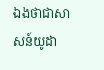ឯងថាជាសាសន៍យូដា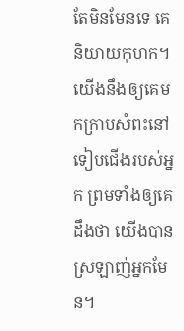តែមិនមែនទេ គេនិយាយកុហក។ យើងនឹងឲ្យគេមកក្រាបសំពះនៅទៀបជើងរបស់អ្នក ព្រមទាំងឲ្យគេដឹងថា យើងបានស្រឡាញ់អ្នកមែន។